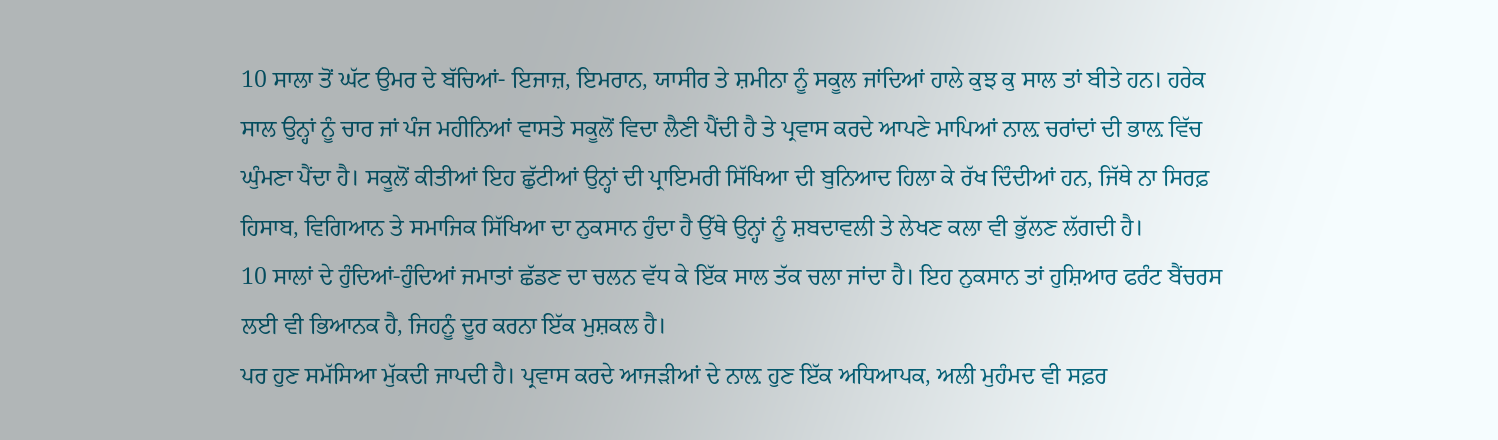10 ਸਾਲਾ ਤੋਂ ਘੱਟ ਉਮਰ ਦੇ ਬੱਚਿਆਂ- ਇਜਾਜ਼, ਇਮਰਾਨ, ਯਾਸੀਰ ਤੇ ਸ਼ਮੀਨਾ ਨੂੰ ਸਕੂਲ ਜਾਂਦਿਆਂ ਹਾਲੇ ਕੁਝ ਕੁ ਸਾਲ ਤਾਂ ਬੀਤੇ ਹਨ। ਹਰੇਕ ਸਾਲ ਉਨ੍ਹਾਂ ਨੂੰ ਚਾਰ ਜਾਂ ਪੰਜ ਮਹੀਨਿਆਂ ਵਾਸਤੇ ਸਕੂਲੋਂ ਵਿਦਾ ਲੈਣੀ ਪੈਂਦੀ ਹੈ ਤੇ ਪ੍ਰਵਾਸ ਕਰਦੇ ਆਪਣੇ ਮਾਪਿਆਂ ਨਾਲ਼ ਚਰਾਂਦਾਂ ਦੀ ਭਾਲ਼ ਵਿੱਚ ਘੁੰਮਣਾ ਪੈਂਦਾ ਹੈ। ਸਕੂਲੋਂ ਕੀਤੀਆਂ ਇਹ ਛੁੱਟੀਆਂ ਉਨ੍ਹਾਂ ਦੀ ਪ੍ਰਾਇਮਰੀ ਸਿੱਖਿਆ ਦੀ ਬੁਨਿਆਦ ਹਿਲਾ ਕੇ ਰੱਖ ਦਿੰਦੀਆਂ ਹਨ, ਜਿੱਥੇ ਨਾ ਸਿਰਫ਼ ਹਿਸਾਬ, ਵਿਗਿਆਨ ਤੇ ਸਮਾਜਿਕ ਸਿੱਖਿਆ ਦਾ ਨੁਕਸਾਨ ਹੁੰਦਾ ਹੈ ਉੱਥੇ ਉਨ੍ਹਾਂ ਨੂੰ ਸ਼ਬਦਾਵਲੀ ਤੇ ਲੇਖਣ ਕਲਾ ਵੀ ਭੁੱਲਣ ਲੱਗਦੀ ਹੈ।
10 ਸਾਲਾਂ ਦੇ ਹੁੰਦਿਆਂ-ਹੁੰਦਿਆਂ ਜਮਾਤਾਂ ਛੱਡਣ ਦਾ ਚਲਨ ਵੱਧ ਕੇ ਇੱਕ ਸਾਲ ਤੱਕ ਚਲਾ ਜਾਂਦਾ ਹੈ। ਇਹ ਨੁਕਸਾਨ ਤਾਂ ਹੁਸ਼ਿਆਰ ਫਰੰਟ ਬੈਂਚਰਸ ਲਈ ਵੀ ਭਿਆਨਕ ਹੈ, ਜਿਹਨੂੰ ਦੂਰ ਕਰਨਾ ਇੱਕ ਮੁਸ਼ਕਲ ਹੈ।
ਪਰ ਹੁਣ ਸਮੱਸਿਆ ਮੁੱਕਦੀ ਜਾਪਦੀ ਹੈ। ਪ੍ਰਵਾਸ ਕਰਦੇ ਆਜੜੀਆਂ ਦੇ ਨਾਲ਼ ਹੁਣ ਇੱਕ ਅਧਿਆਪਕ, ਅਲੀ ਮੁਹੰਮਦ ਵੀ ਸਫ਼ਰ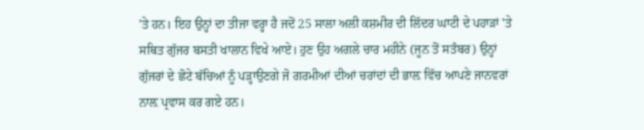'ਤੇ ਹਨ। ਇਹ ਉਨ੍ਹਾਂ ਦਾ ਤੀਜਾ ਵਰ੍ਹਾ ਹੈ ਜਦੋਂ 25 ਸਾਲਾ ਅਲੀ ਕਸ਼ਮੀਰ ਦੀ ਲਿੱਦਰ ਘਾਟੀ ਦੇ ਪਹਾੜਾਂ 'ਤੇ ਸਥਿਤ ਗੁੱਜਰ ਬਸਤੀ ਖਾਲਾਨ ਵਿਖੇ ਆਏ। ਹੁਣ ਉਹ ਅਗਲੇ ਚਾਰ ਮਹੀਨੇ (ਜੂਨ ਤੋਂ ਸਤੰਬਰ) ਉਨ੍ਹਾਂ ਗੁੱਜਰਾਂ ਦੇ ਛੋਟੇ ਬੱਚਿਆਂ ਨੂੰ ਪੜ੍ਹਾਉਣਗੇ ਜੋ ਗਰਮੀਆਂ ਦੀਆਂ ਚਰਾਂਦਾਂ ਦੀ ਭਾਲ਼ ਵਿੱਚ ਆਪਣੇ ਜਾਨਵਰਾਂ ਨਾਲ਼ ਪ੍ਰਵਾਸ ਕਰ ਗਏ ਹਨ।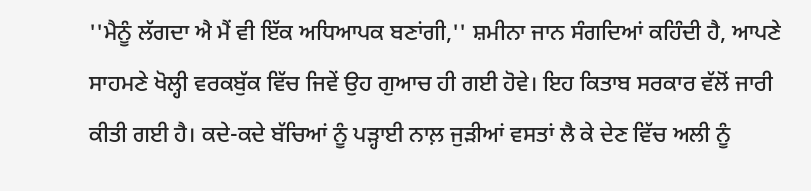''ਮੈਨੂੰ ਲੱਗਦਾ ਐ ਮੈਂ ਵੀ ਇੱਕ ਅਧਿਆਪਕ ਬਣਾਂਗੀ,'' ਸ਼ਮੀਨਾ ਜਾਨ ਸੰਗਦਿਆਂ ਕਹਿੰਦੀ ਹੈ, ਆਪਣੇ ਸਾਹਮਣੇ ਖੋਲ੍ਹੀ ਵਰਕਬੁੱਕ ਵਿੱਚ ਜਿਵੇਂ ਉਹ ਗੁਆਚ ਹੀ ਗਈ ਹੋਵੇ। ਇਹ ਕਿਤਾਬ ਸਰਕਾਰ ਵੱਲੋਂ ਜਾਰੀ ਕੀਤੀ ਗਈ ਹੈ। ਕਦੇ-ਕਦੇ ਬੱਚਿਆਂ ਨੂੰ ਪੜ੍ਹਾਈ ਨਾਲ਼ ਜੁੜੀਆਂ ਵਸਤਾਂ ਲੈ ਕੇ ਦੇਣ ਵਿੱਚ ਅਲੀ ਨੂੰ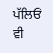ਪੱਲਿਓਂ ਵੀ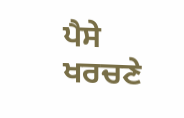ਪੈਸੇ ਖਰਚਣੇ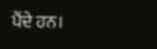ਪੈਂਦੇ ਹਨ।